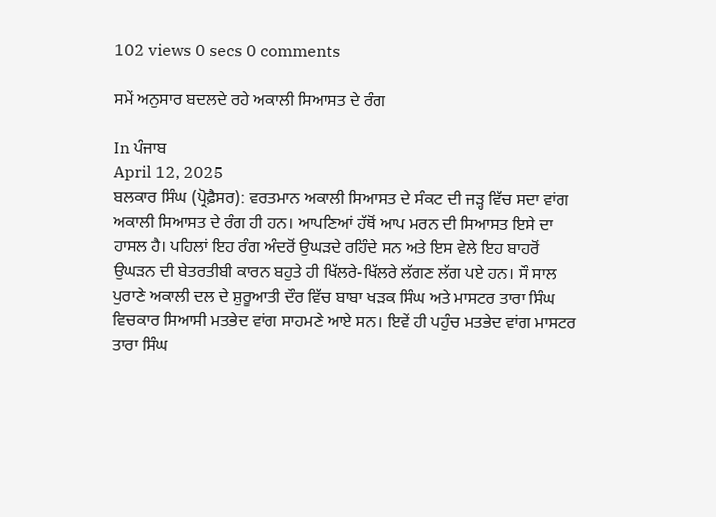102 views 0 secs 0 comments

ਸਮੇਂ ਅਨੁਸਾਰ ਬਦਲਦੇ ਰਹੇ ਅਕਾਲੀ ਸਿਆਸਤ ਦੇ ਰੰਗ

In ਪੰਜਾਬ
April 12, 2025
ਬਲਕਾਰ ਸਿੰਘ (ਪ੍ਰੋਫ਼ੈਸਰ): ਵਰਤਮਾਨ ਅਕਾਲੀ ਸਿਆਸਤ ਦੇ ਸੰਕਟ ਦੀ ਜੜ੍ਹ ਵਿੱਚ ਸਦਾ ਵਾਂਗ ਅਕਾਲੀ ਸਿਆਸਤ ਦੇ ਰੰਗ ਹੀ ਹਨ। ਆਪਣਿਆਂ ਹੱਥੋਂ ਆਪ ਮਰਨ ਦੀ ਸਿਆਸਤ ਇਸੇ ਦਾ ਹਾਸਲ ਹੈ। ਪਹਿਲਾਂ ਇਹ ਰੰਗ ਅੰਦਰੋਂ ਉਘੜਦੇ ਰਹਿੰਦੇ ਸਨ ਅਤੇ ਇਸ ਵੇਲੇ ਇਹ ਬਾਹਰੋਂ ਉਘੜਨ ਦੀ ਬੇਤਰਤੀਬੀ ਕਾਰਨ ਬਹੁਤੇ ਹੀ ਖਿੱਲਰੇ-ਖਿੱਲਰੇ ਲੱਗਣ ਲੱਗ ਪਏ ਹਨ। ਸੌ ਸਾਲ ਪੁਰਾਣੇ ਅਕਾਲੀ ਦਲ ਦੇ ਸ਼ੁਰੂਆਤੀ ਦੌਰ ਵਿੱਚ ਬਾਬਾ ਖੜਕ ਸਿੰਘ ਅਤੇ ਮਾਸਟਰ ਤਾਰਾ ਸਿੰਘ ਵਿਚਕਾਰ ਸਿਆਸੀ ਮਤਭੇਦ ਵਾਂਗ ਸਾਹਮਣੇ ਆਏ ਸਨ। ਇਵੇਂ ਹੀ ਪਹੁੰਚ ਮਤਭੇਦ ਵਾਂਗ ਮਾਸਟਰ ਤਾਰਾ ਸਿੰਘ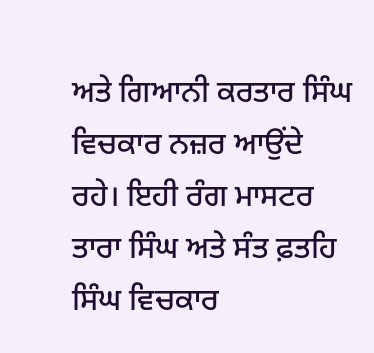ਅਤੇ ਗਿਆਨੀ ਕਰਤਾਰ ਸਿੰਘ ਵਿਚਕਾਰ ਨਜ਼ਰ ਆਉਂਦੇ ਰਹੇ। ਇਹੀ ਰੰਗ ਮਾਸਟਰ ਤਾਰਾ ਸਿੰਘ ਅਤੇ ਸੰਤ ਫ਼ਤਹਿ ਸਿੰਘ ਵਿਚਕਾਰ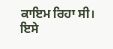ਕਾਇਮ ਰਿਹਾ ਸੀ। ਇਸੇ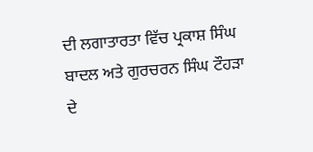ਦੀ ਲਗਾਤਾਰਤਾ ਵਿੱਚ ਪ੍ਰਕਾਸ਼ ਸਿੰਘ ਬਾਦਲ ਅਤੇ ਗੁਰਚਰਨ ਸਿੰਘ ਟੌਹੜਾ ਦੇ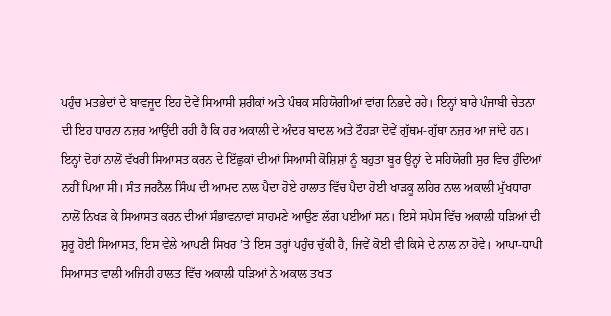ਪਹੁੰਚ ਮਤਭੇਦਾਂ ਦੇ ਬਾਵਜੂਦ ਇਹ ਦੋਵੇਂ ਸਿਆਸੀ ਸ਼ਰੀਕਾਂ ਅਤੇ ਪੰਥਕ ਸਹਿਯੋਗੀਆਂ ਵਾਂਗ ਨਿਭਦੇ ਰਹੇ। ਇਨ੍ਹਾਂ ਬਾਰੇ ਪੰਜਾਬੀ ਚੇਤਨਾ ਦੀ ਇਹ ਧਾਰਨਾ ਨਜ਼ਰ ਆਉਂਦੀ ਰਹੀ ਹੈ ਕਿ ਹਰ ਅਕਾਲੀ ਦੇ ਅੰਦਰ ਬਾਦਲ ਅਤੇ ਟੌਹੜਾ ਦੋਵੇਂ ਗੁੱਥਮ-ਗੁੱਥਾ ਨਜ਼ਰ ਆ ਜਾਂਦੇ ਹਨ। ਇਨ੍ਹਾਂ ਦੋਹਾਂ ਨਾਲੋਂ ਵੱਖਰੀ ਸਿਆਸਤ ਕਰਨ ਦੇ ਇੱਛੁਕਾਂ ਦੀਆਂ ਸਿਆਸੀ ਕੋਸ਼ਿਸ਼ਾਂ ਨੂੰ ਬਹੁਤਾ ਬੂਰ ਉਨ੍ਹਾਂ ਦੇ ਸਹਿਯੋਗੀ ਸੁਰ ਵਿਚ ਹੁੰਦਿਆਂ ਨਹੀਂ ਪਿਆ ਸੀ। ਸੰਤ ਜਰਨੈਲ ਸਿੰਘ ਦੀ ਆਮਦ ਨਾਲ ਪੈਦਾ ਹੋਏ ਹਾਲਾਤ ਵਿੱਚ ਪੈਦਾ ਹੋਈ ਖਾੜਕੂ ਲਹਿਰ ਨਾਲ ਅਕਾਲੀ ਮੁੱਖਧਾਰਾ ਨਾਲੋਂ ਨਿਖੜ ਕੇ ਸਿਆਸਤ ਕਰਨ ਦੀਆਂ ਸੰਭਾਵਨਾਵਾਂ ਸਾਹਮਣੇ ਆਉਣ ਲੱਗ ਪਈਆਂ ਸਨ। ਇਸੇ ਸਪੇਸ ਵਿੱਚ ਅਕਾਲੀ ਧੜਿਆਂ ਦੀ ਸ਼ੁਰੂ ਹੋਈ ਸਿਆਸਤ, ਇਸ ਵੇਲੇ ਆਪਣੀ ਸਿਖਰ ’ਤੇ ਇਸ ਤਰ੍ਹਾਂ ਪਹੁੰਚ ਚੁੱਕੀ ਹੈ, ਜਿਵੇਂ ਕੋਈ ਵੀ ਕਿਸੇ ਦੇ ਨਾਲ ਨਾ ਹੋਵੇ। ਆਪਾ-ਧਾਪੀ ਸਿਆਸਤ ਵਾਲੀ ਅਜਿਹੀ ਹਾਲਤ ਵਿੱਚ ਅਕਾਲੀ ਧੜਿਆਂ ਨੇ ਅਕਾਲ ਤਖਤ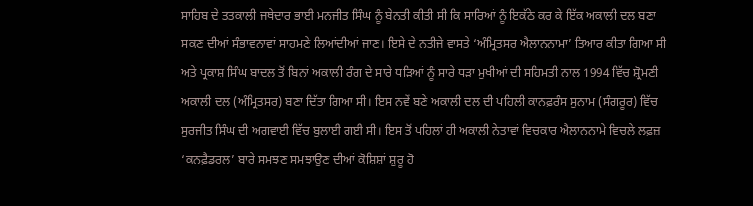ਸਾਹਿਬ ਦੇ ਤਤਕਾਲੀ ਜਥੇਦਾਰ ਭਾਈ ਮਨਜੀਤ ਸਿੰਘ ਨੂੰ ਬੇਨਤੀ ਕੀਤੀ ਸੀ ਕਿ ਸਾਰਿਆਂ ਨੂੰ ਇਕੱਠੇ ਕਰ ਕੇ ਇੱਕ ਅਕਾਲੀ ਦਲ ਬਣਾ ਸਕਣ ਦੀਆਂ ਸੰਭਾਵਨਾਵਾਂ ਸਾਹਮਣੇ ਲਿਆਂਦੀਆਂ ਜਾਣ। ਇਸੇ ਦੇ ਨਤੀਜੇ ਵਾਸਤੇ ‘ਅੰਮ੍ਰਿਤਸਰ ਐਲਾਨਨਾਮਾ’ ਤਿਆਰ ਕੀਤਾ ਗਿਆ ਸੀ ਅਤੇ ਪ੍ਰਕਾਸ਼ ਸਿੰਘ ਬਾਦਲ ਤੋਂ ਬਿਨਾਂ ਅਕਾਲੀ ਰੰਗ ਦੇ ਸਾਰੇ ਧੜਿਆਂ ਨੂੰ ਸਾਰੇ ਧੜਾ ਮੁਖੀਆਂ ਦੀ ਸਹਿਮਤੀ ਨਾਲ 1994 ਵਿੱਚ ਸ਼੍ਰੋਮਣੀ ਅਕਾਲੀ ਦਲ (ਅੰਮ੍ਰਿਤਸਰ) ਬਣਾ ਦਿੱਤਾ ਗਿਆ ਸੀ। ਇਸ ਨਵੇਂ ਬਣੇ ਅਕਾਲੀ ਦਲ ਦੀ ਪਹਿਲੀ ਕਾਨਫ਼ਰੰਸ ਸੁਨਾਮ (ਸੰਗਰੂਰ) ਵਿੱਚ ਸੁਰਜੀਤ ਸਿੰਘ ਦੀ ਅਗਵਾਈ ਵਿੱਚ ਬੁਲਾਈ ਗਈ ਸੀ। ਇਸ ਤੋਂ ਪਹਿਲਾਂ ਹੀ ਅਕਾਲੀ ਨੇਤਾਵਾਂ ਵਿਚਕਾਰ ਐਲਾਨਨਾਮੇ ਵਿਚਲੇ ਲਫ਼ਜ਼ ‘ਕਨਫ਼ੈਡਰਲ’ ਬਾਰੇ ਸਮਝਣ ਸਮਝਾਉਣ ਦੀਆਂ ਕੋਸ਼ਿਸ਼ਾਂ ਸ਼ੁਰੂ ਹੋ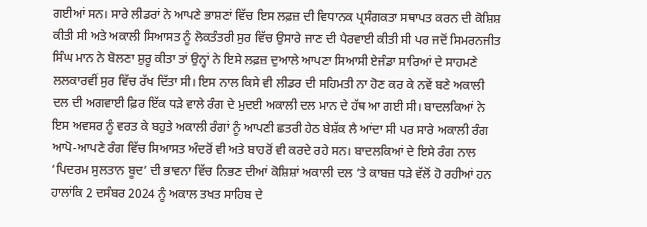ਗਈਆਂ ਸਨ। ਸਾਰੇ ਲੀਡਰਾਂ ਨੇ ਆਪਣੇ ਭਾਸ਼ਣਾਂ ਵਿੱਚ ਇਸ ਲਫ਼ਜ਼ ਦੀ ਵਿਧਾਨਕ ਪ੍ਰਸੰਗਕਤਾ ਸਥਾਪਤ ਕਰਨ ਦੀ ਕੋਸ਼ਿਸ਼ ਕੀਤੀ ਸੀ ਅਤੇ ਅਕਾਲੀ ਸਿਆਸਤ ਨੂੰ ਲੋਕਤੰਤਰੀ ਸੁਰ ਵਿੱਚ ਉਸਾਰੇ ਜਾਣ ਦੀ ਪੈਰਵਾਈ ਕੀਤੀ ਸੀ ਪਰ ਜਦੋਂ ਸਿਮਰਨਜੀਤ ਸਿੰਘ ਮਾਨ ਨੇ ਬੋਲਣਾ ਸ਼ੁਰੂ ਕੀਤਾ ਤਾਂ ਉਨ੍ਹਾਂ ਨੇ ਇਸੇ ਲਫ਼ਜ਼ ਦੁਆਲੇ ਆਪਣਾ ਸਿਆਸੀ ਏਜੰਡਾ ਸਾਰਿਆਂ ਦੇ ਸਾਹਮਣੇ ਲਲਕਾਰਵੀਂ ਸੁਰ ਵਿੱਚ ਰੱਖ ਦਿੱਤਾ ਸੀ। ਇਸ ਨਾਲ ਕਿਸੇ ਵੀ ਲੀਡਰ ਦੀ ਸਹਿਮਤੀ ਨਾ ਹੋਣ ਕਰ ਕੇ ਨਵੇਂ ਬਣੇ ਅਕਾਲੀ ਦਲ ਦੀ ਅਗਵਾਈ ਫ਼ਿਰ ਇੱਕ ਧੜੇ ਵਾਲੇ ਰੰਗ ਦੇ ਮੁਦਈ ਅਕਾਲੀ ਦਲ ਮਾਨ ਦੇ ਹੱਥ ਆ ਗਈ ਸੀ। ਬਾਦਲਕਿਆਂ ਨੇ ਇਸ ਅਵਸਰ ਨੂੰ ਵਰਤ ਕੇ ਬਹੁਤੇ ਅਕਾਲੀ ਰੰਗਾਂ ਨੂੰ ਆਪਣੀ ਛਤਰੀ ਹੇਠ ਬੇਸ਼ੱਕ ਲੈ ਆਂਦਾ ਸੀ ਪਰ ਸਾਰੇ ਅਕਾਲੀ ਰੰਗ ਆਪੋ-ਆਪਣੇ ਰੰਗ ਵਿੱਚ ਸਿਆਸਤ ਅੰਦਰੋਂ ਵੀ ਅਤੇ ਬਾਹਰੋਂ ਵੀ ਕਰਦੇ ਰਹੇ ਸਨ। ਬਾਦਲਕਿਆਂ ਦੇ ਇਸੇ ਰੰਗ ਨਾਲ ‘ਪਿਦਰਮ ਸੁਲਤਾਨ ਬੂਦ’ ਦੀ ਭਾਵਨਾ ਵਿੱਚ ਨਿਭਣ ਦੀਆਂ ਕੋਸ਼ਿਸ਼ਾਂ ਅਕਾਲੀ ਦਲ ’ਤੇ ਕਾਬਜ਼ ਧੜੇ ਵੱਲੋਂ ਹੋ ਰਹੀਆਂ ਹਨ ਹਾਲਾਂਕਿ 2 ਦਸੰਬਰ 2024 ਨੂੰ ਅਕਾਲ ਤਖਤ ਸਾਹਿਬ ਦੇ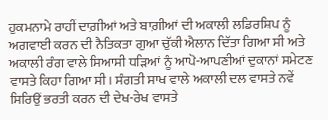ਹੁਕਮਨਾਮੇ ਰਾਹੀਂ ਦਾਗ਼ੀਆਂ ਅਤੇ ਬਾਗ਼ੀਆਂ ਦੀ ਅਕਾਲੀ ਲਡਿਰਸ਼ਿਪ ਨੂੰ ਅਗਵਾਈ ਕਰਨ ਦੀ ਨੈਤਿਕਤਾ ਗੁਆ ਚੁੱਕੀ ਐਲਾਨ ਦਿੱਤਾ ਗਿਆ ਸੀ ਅਤੇ ਅਕਾਲੀ ਰੰਗ ਵਾਲੇ ਸਿਆਸੀ ਧੜਿਆਂ ਨੂੰ ਆਪੋ-ਆਪਣੀਆਂ ਦੁਕਾਨਾਂ ਸਮੇਟਣ ਵਾਸਤੇ ਕਿਹਾ ਗਿਆ ਸੀ। ਸੰਗਤੀ ਸਾਖ ਵਾਲੇ ਅਕਾਲੀ ਦਲ ਵਾਸਤੇ ਨਵੇਂ ਸਿਰਿਉਂ ਭਰਤੀ ਕਰਨ ਦੀ ਦੇਖ-ਰੇਖ ਵਾਸਤੇ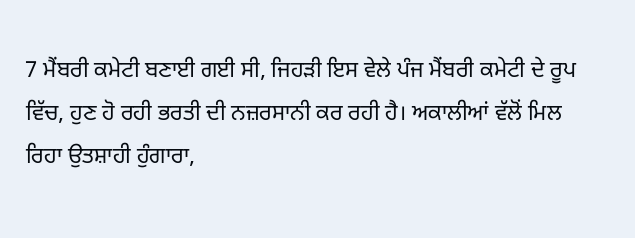7 ਮੈਂਬਰੀ ਕਮੇਟੀ ਬਣਾਈ ਗਈ ਸੀ, ਜਿਹੜੀ ਇਸ ਵੇਲੇ ਪੰਜ ਮੈਂਬਰੀ ਕਮੇਟੀ ਦੇ ਰੂਪ ਵਿੱਚ, ਹੁਣ ਹੋ ਰਹੀ ਭਰਤੀ ਦੀ ਨਜ਼ਰਸਾਨੀ ਕਰ ਰਹੀ ਹੈ। ਅਕਾਲੀਆਂ ਵੱਲੋਂ ਮਿਲ ਰਿਹਾ ਉਤਸ਼ਾਹੀ ਹੁੰਗਾਰਾ,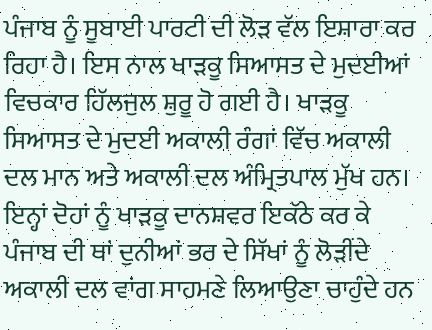ਪੰਜਾਬ ਨੂੰ ਸੂਬਾਈ ਪਾਰਟੀ ਦੀ ਲੋੜ ਵੱਲ ਇਸ਼ਾਰਾ ਕਰ ਰਿਹਾ ਹੈ। ਇਸ ਨਾਲ ਖਾੜਕੂ ਸਿਆਸਤ ਦੇ ਮੁਦਈਆਂ ਵਿਚਕਾਰ ਹਿੱਲਜੁਲ ਸ਼ੁਰੂ ਹੋ ਗਈ ਹੈ। ਖਾੜਕੂ ਸਿਆਸਤ ਦੇ ਮੁਦਈ ਅਕਾਲੀ ਰੰਗਾਂ ਵਿੱਚ ਅਕਾਲੀ ਦਲ ਮਾਨ ਅਤੇ ਅਕਾਲੀ ਦਲ ਅੰਮ੍ਰਿਤਪਾਲ ਮੁੱਖ ਹਨ। ਇਨ੍ਹਾਂ ਦੋਹਾਂ ਨੂੰ ਖਾੜਕੂ ਦਾਨਸ਼ਵਰ ਇਕੱਠੇ ਕਰ ਕੇ ਪੰਜਾਬ ਦੀ ਥਾਂ ਦੁਨੀਆਂ ਭਰ ਦੇ ਸਿੱਖਾਂ ਨੂੰ ਲੋੜੀਂਦੇ ਅਕਾਲੀ ਦਲ ਵਾਂਗ ਸਾਹਮਣੇ ਲਿਆਉਣਾ ਚਾਹੁੰਦੇ ਹਨ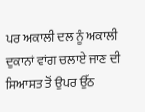ਪਰ ਅਕਾਲੀ ਦਲ ਨੂੰ ਅਕਾਲੀ ਦੁਕਾਨਾਂ ਵਾਂਗ ਚਲਾਏ ਜਾਣ ਦੀ ਸਿਆਸਤ ਤੋਂ ਉਪਰ ਉੱਠ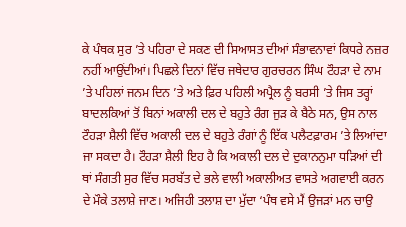ਕੇ ਪੰਥਕ ਸੁਰ ’ਤੇ ਪਹਿਰਾ ਦੇ ਸਕਣ ਦੀ ਸਿਆਸਤ ਦੀਆਂ ਸੰਭਾਵਨਾਵਾਂ ਕਿਧਰੇ ਨਜ਼ਰ ਨਹੀਂ ਆਉਂਦੀਆਂ। ਪਿਛਲੇ ਦਿਨਾਂ ਵਿੱਚ ਜਥੇਦਾਰ ਗੁਰਚਰਨ ਸਿੰਘ ਟੌਹੜਾ ਦੇ ਨਾਮ ’ਤੇ ਪਹਿਲਾਂ ਜਨਮ ਦਿਨ ’ਤੇ ਅਤੇ ਫ਼ਿਰ ਪਹਿਲੀ ਅਪ੍ਰੈਲ ਨੂੰ ਬਰਸੀ ’ਤੇ ਜਿਸ ਤਰ੍ਹਾਂ ਬਾਦਲਕਿਆਂ ਤੋਂ ਬਿਨਾਂ ਅਕਾਲੀ ਦਲ ਦੇ ਬਹੁਤੇ ਰੰਗ ਜੁੜ ਕੇ ਬੈਠੇ ਸਨ, ਉਸ ਨਾਲ ਟੌਹੜਾ ਸ਼ੈਲੀ ਵਿੱਚ ਅਕਾਲੀ ਦਲ ਦੇ ਬਹੁਤੇ ਰੰਗਾਂ ਨੂੰ ਇੱਕ ਪਲੈਟਫ਼ਾਰਮ ’ਤੇ ਲਿਆਂਦਾ ਜਾ ਸਕਦਾ ਹੈ। ਟੌਹੜਾ ਸ਼ੈਲੀ ਇਹ ਹੈ ਕਿ ਅਕਾਲੀ ਦਲ ਦੇ ਦੁਕਾਨਨੁਮਾ ਧੜਿਆਂ ਦੀ ਥਾਂ ਸੰਗਤੀ ਸੁਰ ਵਿੱਚ ਸਰਬੱਤ ਦੇ ਭਲੇ ਵਾਲੀ ਅਕਾਲੀਅਤ ਵਾਸਤੇ ਅਗਵਾਈ ਕਰਨ ਦੇ ਮੌਕੇ ਤਲਾਸ਼ੇ ਜਾਣ। ਅਜਿਹੀ ਤਲਾਸ਼ ਦਾ ਮੁੱਦਾ ‘ਪੰਥ ਵਸੇ ਮੈਂ ਉਜੜਾਂ ਮਨ ਚਾਉ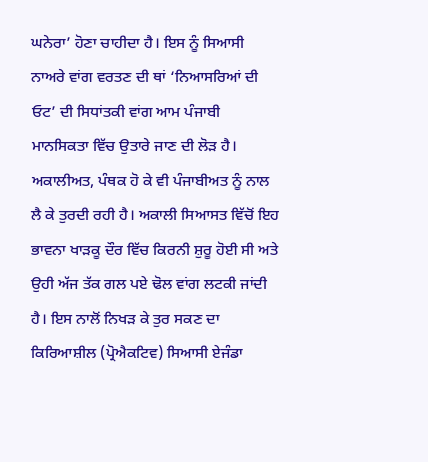ਘਨੇਰਾ’ ਹੋਣਾ ਚਾਹੀਦਾ ਹੈ। ਇਸ ਨੂੰ ਸਿਆਸੀ ਨਾਅਰੇ ਵਾਂਗ ਵਰਤਣ ਦੀ ਥਾਂ ‘ਨਿਆਸਰਿਆਂ ਦੀ ਓਟ’ ਦੀ ਸਿਧਾਂਤਕੀ ਵਾਂਗ ਆਮ ਪੰਜਾਬੀ ਮਾਨਸਿਕਤਾ ਵਿੱਚ ਉਤਾਰੇ ਜਾਣ ਦੀ ਲੋੜ ਹੈ। ਅਕਾਲੀਅਤ, ਪੰਥਕ ਹੋ ਕੇ ਵੀ ਪੰਜਾਬੀਅਤ ਨੂੰ ਨਾਲ ਲੈ ਕੇ ਤੁਰਦੀ ਰਹੀ ਹੈ। ਅਕਾਲੀ ਸਿਆਸਤ ਵਿੱਚੋਂ ਇਹ ਭਾਵਨਾ ਖਾੜਕੂ ਦੌਰ ਵਿੱਚ ਕਿਰਨੀ ਸ਼ੁਰੂ ਹੋਈ ਸੀ ਅਤੇ ਉਹੀ ਅੱਜ ਤੱਕ ਗਲ ਪਏ ਢੋਲ ਵਾਂਗ ਲਟਕੀ ਜਾਂਦੀ ਹੈ। ਇਸ ਨਾਲੋਂ ਨਿਖੜ ਕੇ ਤੁਰ ਸਕਣ ਦਾ ਕਿਰਿਆਸ਼ੀਲ (ਪ੍ਰੋਐਕਟਿਵ) ਸਿਆਸੀ ਏਜੰਡਾ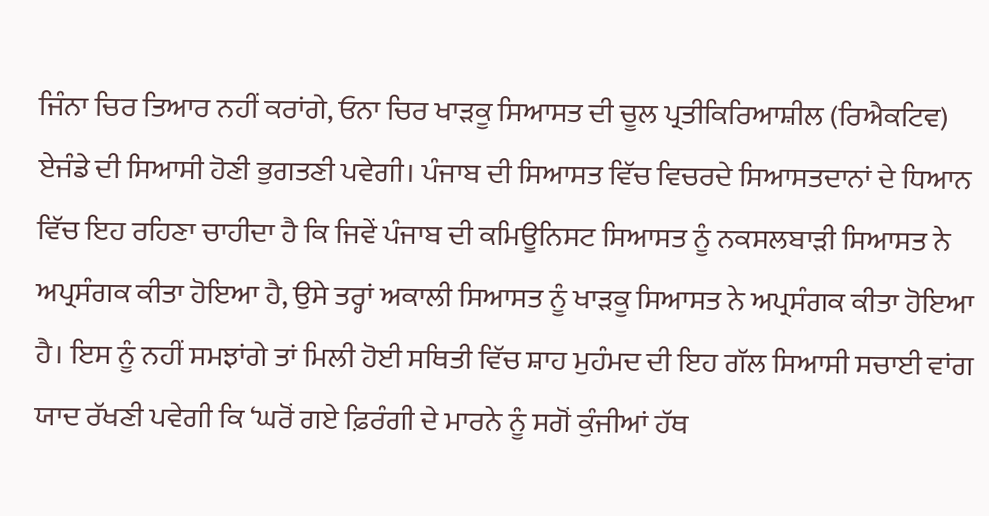ਜਿੰਨਾ ਚਿਰ ਤਿਆਰ ਨਹੀਂ ਕਰਾਂਗੇ, ਓਨਾ ਚਿਰ ਖਾੜਕੂ ਸਿਆਸਤ ਦੀ ਚੂਲ ਪ੍ਰਤੀਕਿਰਿਆਸ਼ੀਲ (ਰਿਐਕਟਿਵ) ਏਜੰਡੇ ਦੀ ਸਿਆਸੀ ਹੋਣੀ ਭੁਗਤਣੀ ਪਵੇਗੀ। ਪੰਜਾਬ ਦੀ ਸਿਆਸਤ ਵਿੱਚ ਵਿਚਰਦੇ ਸਿਆਸਤਦਾਨਾਂ ਦੇ ਧਿਆਨ ਵਿੱਚ ਇਹ ਰਹਿਣਾ ਚਾਹੀਦਾ ਹੈ ਕਿ ਜਿਵੇਂ ਪੰਜਾਬ ਦੀ ਕਮਿਊਨਿਸਟ ਸਿਆਸਤ ਨੂੰ ਨਕਸਲਬਾੜੀ ਸਿਆਸਤ ਨੇ ਅਪ੍ਰਸੰਗਕ ਕੀਤਾ ਹੋਇਆ ਹੈ, ਉਸੇ ਤਰ੍ਹਾਂ ਅਕਾਲੀ ਸਿਆਸਤ ਨੂੰ ਖਾੜਕੂ ਸਿਆਸਤ ਨੇ ਅਪ੍ਰਸੰਗਕ ਕੀਤਾ ਹੋਇਆ ਹੈ। ਇਸ ਨੂੰ ਨਹੀਂ ਸਮਝਾਂਗੇ ਤਾਂ ਮਿਲੀ ਹੋਈ ਸਥਿਤੀ ਵਿੱਚ ਸ਼ਾਹ ਮੁਹੰਮਦ ਦੀ ਇਹ ਗੱਲ ਸਿਆਸੀ ਸਚਾਈ ਵਾਂਗ ਯਾਦ ਰੱਖਣੀ ਪਵੇਗੀ ਕਿ ‘ਘਰੋਂ ਗਏ ਫ਼ਿਰੰਗੀ ਦੇ ਮਾਰਨੇ ਨੂੰ ਸਗੋਂ ਕੁੰਜੀਆਂ ਹੱਥ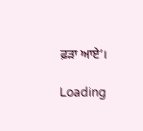ਫ਼ੜਾ ਆਏ’।

Loading